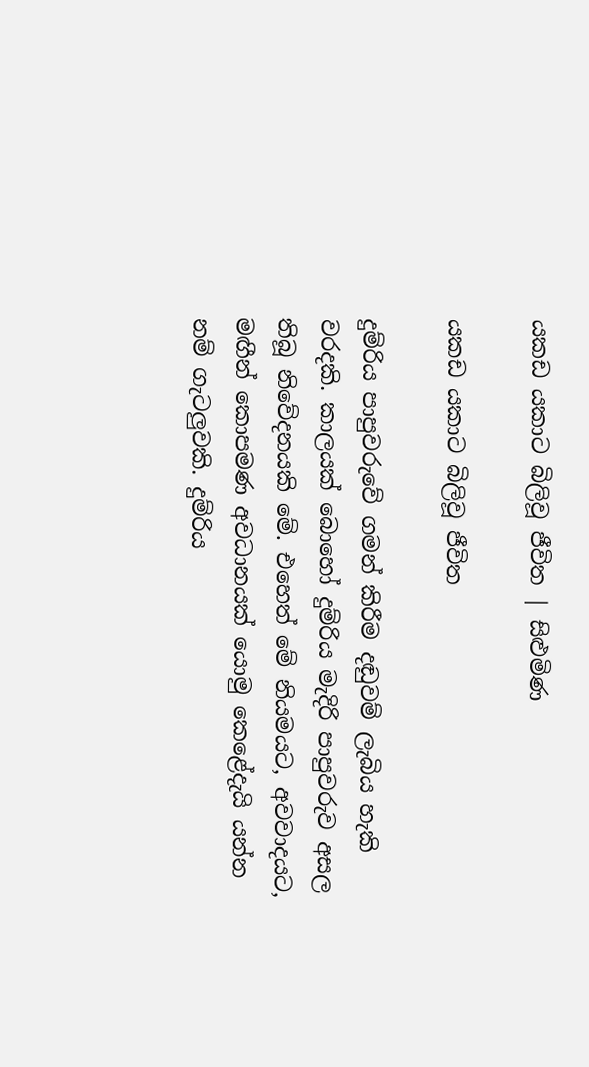යකඩ යකාට බිලිවූ ජීවිත | සිළුමිණ

යකඩ යකාට බිලිවූ ජීවිත

දුම්රිය පාපුවරුවේ ගමන් කිරීම දඬුවම් ලැබිය හැකි වරදකි. කාලයක් බොහෝ දුම්රිය මැදිරි පාපුවරුව අසල තිබූ නිවේදනයකි මේ. එහෙත් මේ නියමයට, අවවාදයට, මඟීන් කොපමණ අවධානයක් යොමු කෙළේදැයි යන්න නම් ගැටලුවකි. දුම්රිය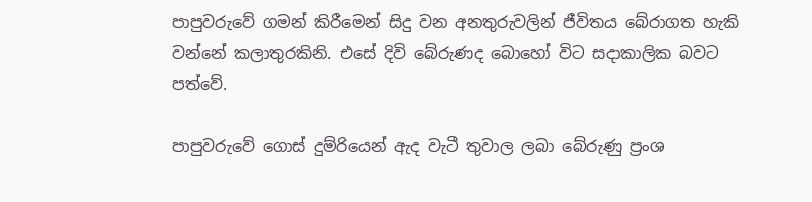පාපුවරුවේ ගමන් කිරීමෙන් සිදු වන අනතුරුවලින් ජීවිතය බේරාගත හැකි වන්නේ කලාතුරකිනි. එසේ දිවි බේරුණද බොහෝ විට සදාකාලික බවට පත්වේ.

පාපුවරුවේ ගොස් දුම්රියෙන් ඇද වැටී තුවාල ලබා බේරුණු ප්‍රංශ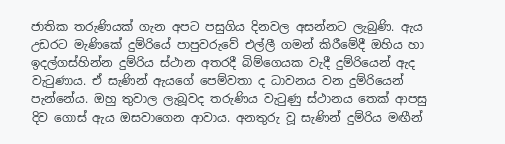ජාතික තරුණියක් ගැන අපට පසුගිය දිනවල අසන්නට ලැබුණි. ඇය උඩරට මැණිකේ දුම්රියේ පාපුවරුවේ එල්ලී ගමන් කිරීමේදී ඔහිය හා ඉදල්ගස්හින්න දුම්රිය ස්ථාන අතරදී බිම්ගෙයක වැදී දුම්රියෙන් ඇද වැටුණාය. ඒ සැණින් ඇයගේ පෙම්වතා ද ධාවනය වන දුම්රියෙන් පැන්නේය. ඔහු තුවාල ලැබූවද තරුණිය වැටුණු ස්ථානය තෙක් ආපසු දිව ගොස් ඇය ඔසවාගෙන ආවාය. අනතුරු වූ සැණින් දුම්රිය මඟීන්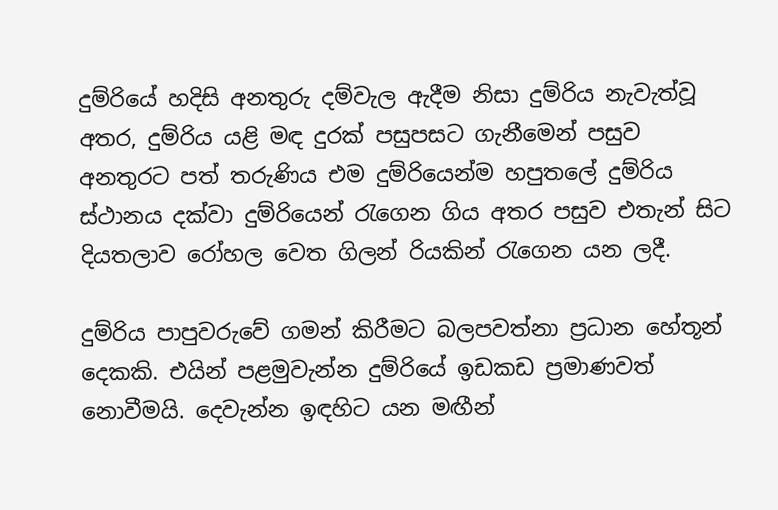දුම්රියේ හදිසි අනතුරු දම්වැල ඇදීම නිසා දුම්රිය නැවැත්වූ අතර, දුම්රිය යළි මඳ දුරක් පසුපසට ගැනීමෙන් පසුව අනතුරට පත් තරුණිය එම දුම්රියෙන්ම හපුතලේ දුම්රිය ස්ථානය දක්වා දුම්රියෙන් රැගෙන ගිය අතර පසුව එතැන් සිට දියතලාව රෝහල වෙත ගිලන් රියකින් රැගෙන යන ලදී.

දුම්රිය පාපුවරුවේ ගමන් කිරීමට බලපවත්නා ප්‍රධාන හේතූන් දෙකකි. එයින් පළමුවැන්න දුම්රියේ ඉඩකඩ ප්‍රමාණවත් නොවීමයි. දෙවැන්න ඉඳහිට යන මඟීන්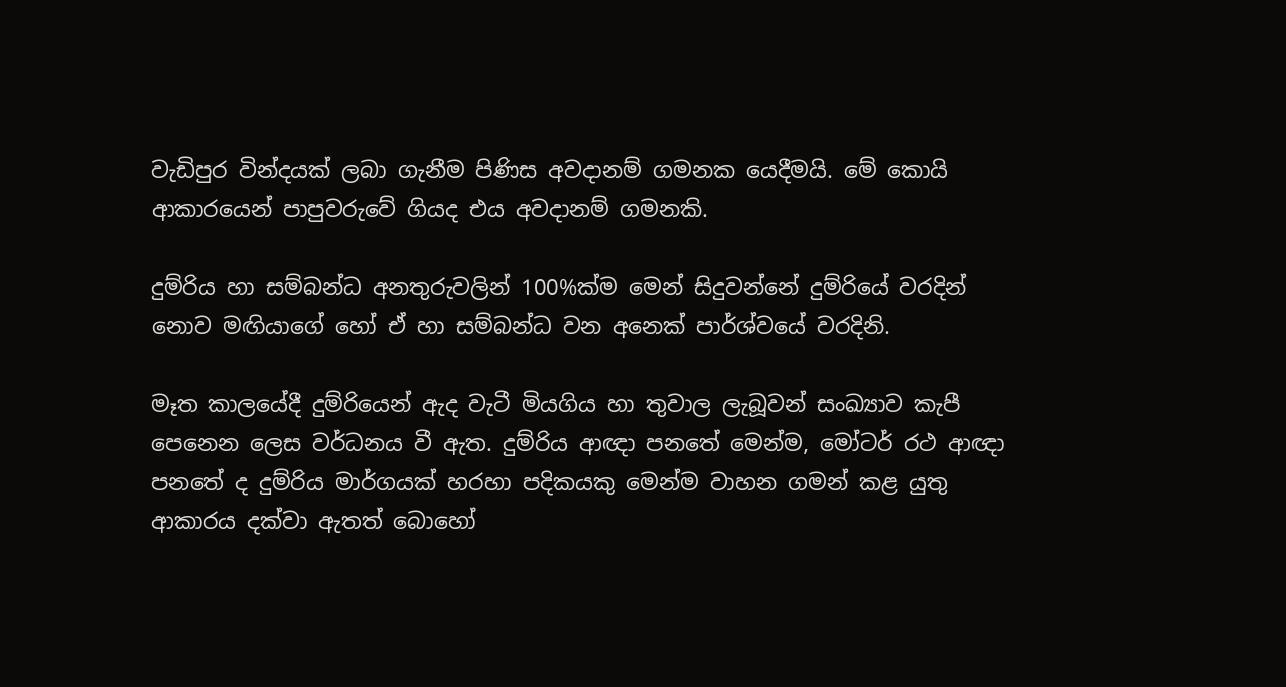වැඩිපුර වින්දයක් ලබා ගැනීම පිණිස අවදානම් ගමනක යෙදීමයි. මේ කොයි ආකාරයෙන් පාපුවරුවේ ගියද එය අවදානම් ගමනකි.

දුම්රිය හා සම්බන්ධ අනතුරුවලින් 100%ක්ම මෙන් සිදුවන්නේ දුම්රියේ වරදින් නොව මඟියාගේ හෝ ඒ හා සම්බන්ධ වන අනෙක් පාර්ශ්වයේ වරදිනි.

මෑත කාලයේදී දුම්රියෙන් ඇද වැටී මියගිය හා තුවාල ලැබූවන් සංඛ්‍යාව කැපී පෙනෙන ලෙස වර්ධනය වී ඇත. දුම්රිය ආඥා පනතේ මෙන්ම, මෝටර් රථ ආඥා පනතේ ද දුම්රිය මාර්ගයක් හරහා පදිකයකු මෙන්ම වාහන ගමන් කළ යුතු ආකාරය දක්වා ඇතත් බොහෝ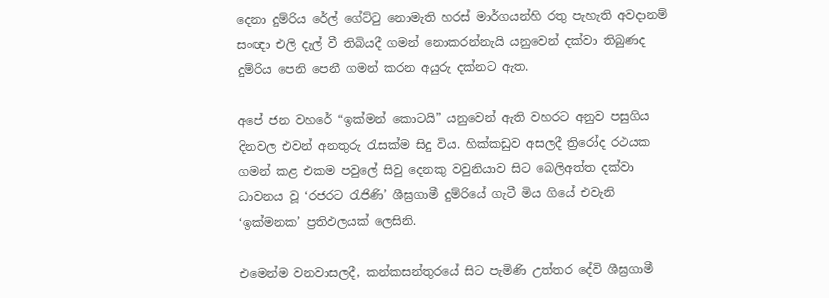දෙනා දුම්රිය රේල් ගේට්ටු නොමැති හරස් මාර්ගයන්හි රතු පැහැති අවදානම් සංඥා එලි දැල් වී තිබියදී ගමන් නොකරන්නැයි යනුවෙන් දක්වා තිබුණද දුම්රිය පෙනි පෙනී ගමන් කරන අයුරු දක්නට ඇත.

අපේ ජන වහරේ “ඉක්මන් කොටයි” යනුවෙන් ඇති වහරට අනුව පසුගිය දිනවල එවන් අනතුරු රැසක්ම සිදු විය. හික්කඩුව අසලදී ත්‍රිරෝද රථයක ගමන් කළ එකම පවුලේ සිවු දෙනකු වවුනියාව සිට බෙලිඅත්ත දක්වා ධාවනය වූ ‘රජරට රැජිණි’ ශීඝ්‍රගාමී දුම්රියේ ගැටී මිය ගියේ එවැනි ‘ඉක්මනක’ ප්‍රතිඵලයක් ලෙසිනි.

එමෙන්ම වනවාසලදී, කන්කසන්තුරයේ සිට පැමිණි උත්තර දේවි ශීඝ්‍රගාමී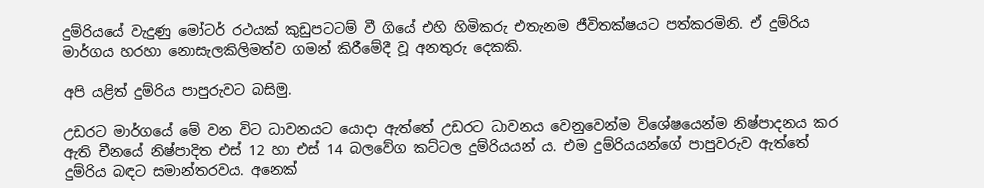දුම්රියයේ වැදුණු මෝටර් රථයක් කුඩුපටටම් වී ගියේ එහි හිමිකරු එතැනම ජීවිතක්ෂයට පත්කරමිනි. ඒ දුම්රිය මාර්ගය හරහා නොසැලකිලිමත්ව ගමන් කිරීමේදී වූ අනතුරු දෙකකි.

අපි යළිත් දුම්රිය පාපුරුවට බසිමු.

උඩරට මාර්ගයේ මේ වන විට ධාවනයට යොදා ඇත්තේ උඩරට ධාවනය වෙනුවෙන්ම විශේෂයෙන්ම නිෂ්පාදනය කර ඇති චීනයේ නිෂ්පාදිත එස් 12 හා එස් 14 බලවේග කට්ටල දුම්රියයන් ය. එම දුම්රියයන්ගේ පාපුවරුව ඇත්තේ දුම්රිය බඳට සමාන්තරවය. අනෙක්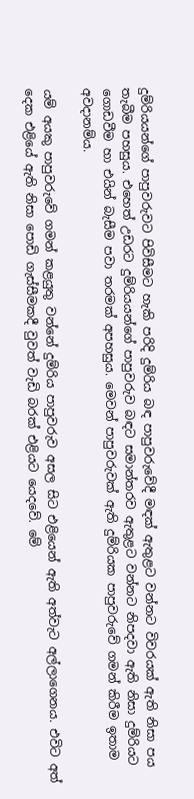දුම්රියයන්ගේ පාපුවරුවට පිවිසීමට හැකි පරිදි දුම්රිය බඳ පාපුවරුවේදී මඳක් ඇතුළට වන්නට විවරයක් ඇති නිසා පය තැබීම පහසුය. එහෙත් උඩරට දුම්රියයන්ගේ පාපුවරුව බඳට සමාන්තරව ඇතුළට වන්නට නිපදවා ඇති නිසා දුම්රියට ගොඩවීම හා එයින් බැසීම පවා තරමක් අපහසුය. මෙවන් පාපුවරුවක් ඇති දුම්රියක පාපුවරුවේ ගමන් කිරීම ඉතාම අවදානම්ය.

යම් අයකු පාපුවරුවේ ගමන් කළයුතු වන්නේ දුම්රිය පාපුවරුව අසල සිට එළියෙන් ඇති අත්වැට අල්ලාගෙනය. එවිට අත් දෙක එළියේ ඇති නිසා පොඩි ගැස්සීමකදී වුවත් වැඩි බරක් එළියට යෙදවේ. මේ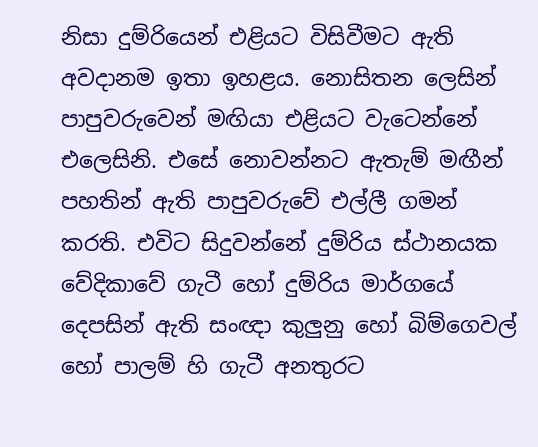නිසා දුම්රියෙන් එළියට විසිවීමට ඇති අවදානම ඉතා ඉහළය. නොසිතන ලෙසින් පාපුවරුවෙන් මඟියා එළියට වැටෙන්නේ එලෙසිනි. එසේ නොවන්නට ඇතැම් මඟීන් පහතින් ඇති පාපුවරුවේ එල්ලී ගමන් කරති. එවිට සිදුවන්නේ දුම්රිය ස්ථානයක වේදිකාවේ ගැටී හෝ දුම්රිය මාර්ගයේ දෙපසින් ඇති සංඥා කුලුනු හෝ බිම්ගෙවල් හෝ පාලම් හි ගැටී අනතුරට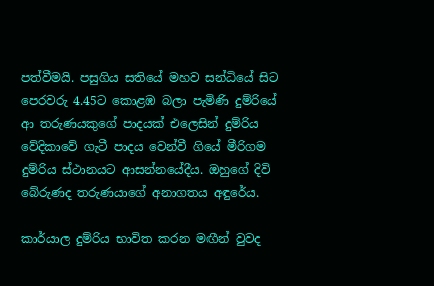පත්වීමයි. පසුගිය සතියේ මහව සන්ධියේ සිට පෙරවරු 4.45ට කොළඹ බලා පැමිණි දුම්රියේ ආ තරුණයකුගේ පාදයක් එලෙසින් දුම්රිය වේදිකාවේ ගැටී පාදය වෙන්වී ගියේ මීරිගම දුම්රිය ස්ථානයට ආසන්නයේදීය. ඔහුගේ දිවි බේරුණද තරුණයාගේ අනාගතය අඳුරේය.

කාර්යාල දුම්රිය භාවිත කරන මඟීන් වුවද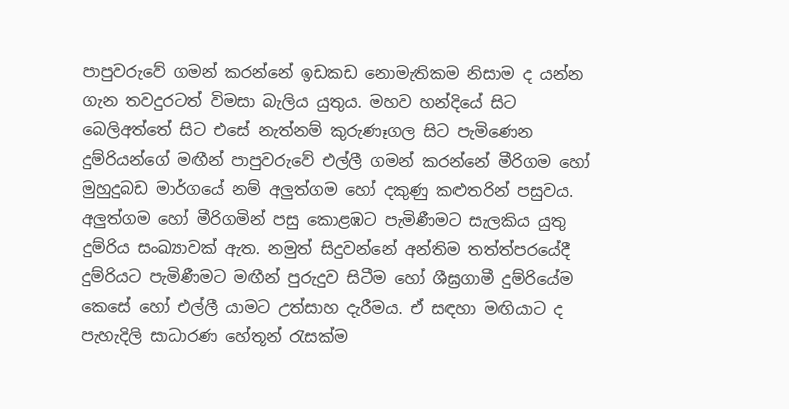පාපුවරුවේ ගමන් කරන්නේ ඉඩකඩ නොමැතිකම නිසාම ද යන්න ගැන තවදුරටත් විමසා බැලිය යුතුය. මහව හන්දියේ සිට බෙලිඅත්තේ සිට එසේ නැත්නම් කුරුණෑගල සිට පැමිණෙන දුම්රියන්ගේ මඟීන් පාපුවරුවේ එල්ලී ගමන් කරන්නේ මීරිගම හෝ මුහුදුබඩ මාර්ගයේ නම් අලුත්ගම හෝ දකුණු කළුතරින් පසුවය. අලුත්ගම හෝ මීරිගමින් පසු කොළඹට පැමිණීමට සැලකිය යුතු දුම්රිය සංඛ්‍යාවක් ඇත. නමුත් සිදුවන්නේ අන්තිම තත්ත්පරයේදී දුම්රියට පැමිණීමට මඟීන් පුරුදුව සිටීම හෝ ශීඝ්‍රගාමී දුම්රියේම කෙසේ හෝ එල්ලී යාමට උත්සාහ දැරීමය. ඒ සඳහා මඟියාට ද පැහැදිලි සාධාරණ හේතූන් රැසක්ම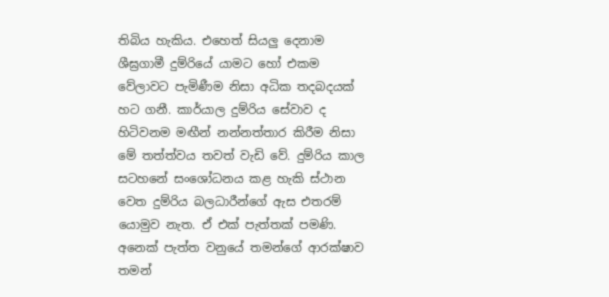තිබිය හැකිය. එහෙත් සියලු දෙනාම ශීඝ්‍රගාමී දුම්රියේ යාමට හෝ එකම වේලාවට පැමිණීම නිසා අධික තදබදයක් හට ගනී. කාර්යාල දුම්රිය සේවාව ද හිටිවනම මඟීන් නන්නත්තාර කිරීම නිසා මේ තත්ත්වය තවත් වැඩි වේ. දුම්රිය කාල සටහනේ සංශෝධනය කළ හැකි ස්ථාන වෙත දුම්රිය බලධාරීන්ගේ ඇස එතරම් යොමුව නැත. ඒ එක් පැත්තක් පමණි. අනෙක් පැත්ත වනුයේ තමන්ගේ ආරක්ෂාව තමන්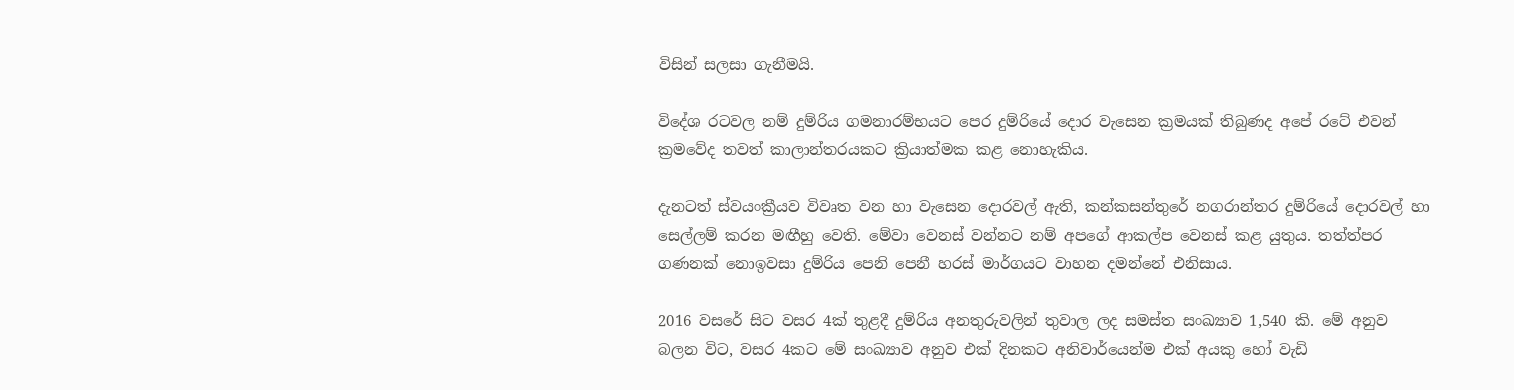විසින් සලසා ගැනීමයි.

විදේශ රටවල නම් දුම්රිය ගමනාරම්භයට පෙර දුම්රියේ දොර වැසෙන ක්‍රමයක් තිබුණද අපේ රටේ එවන් ක්‍රමවේද තවත් කාලාන්තරයකට ක්‍රියාත්මක කළ නොහැකිය.

දැනටත් ස්වයංක්‍රීයව විවෘත වන හා වැසෙන දොරවල් ඇති, කන්කසන්තුරේ නගරාන්තර දුම්රියේ දොරවල් හා සෙල්ලම් කරන මඟීහු වෙති. මේවා වෙනස් වන්නට නම් අපගේ ආකල්ප වෙනස් කළ යුතුය. තත්ත්පර ගණනක් නොඉවසා දුම්රිය පෙනි පෙනී හරස් මාර්ගයට වාහන දමන්නේ එනිසාය.

2016 වසරේ සිට වසර 4ක් තුළදී දුම්රිය අනතුරුවලින් තුවාල ලද සමස්ත සංඛ්‍යාව 1,540 කි. මේ අනුව බලන විට, වසර 4කට මේ සංඛ්‍යාව අනුව එක් දිනකට අනිවාර්යෙන්ම එක් අයකු හෝ වැඩි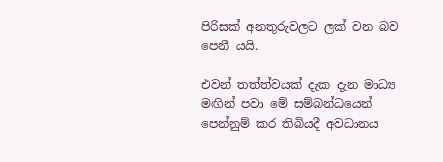පිරිසක් අනතුරුවලට ලක් වන බව පෙනී යයි.

එවන් තත්ත්වයක් දැක දැන මාධ්‍ය මඟින් පවා මේ සම්බන්ධයෙන් පෙන්නුම් කර තිබියදී අවධානය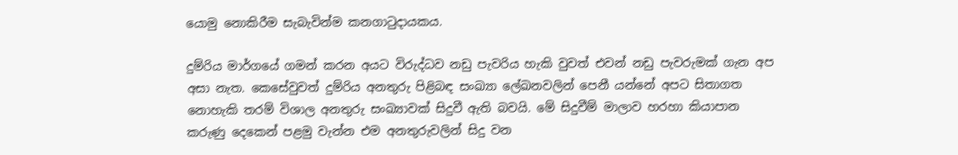යොමු නොකිරීම සැබැවින්ම කනගාටුදායකය.

දුම්රිය මාර්ගයේ ගමන් කරන අයට විරුද්ධව නඩු පැවරිය හැකි වුවත් එවන් නඩු පැවරුමක් ගැන අප අසා නැත. කෙසේවුවත් දුම්රිය අනතුරු පිළිබඳ සංඛ්‍යා ලේඛනවලින් පෙනී යන්නේ අපට සිතාගත නොහැකි තරම් විශාල අනතුරු සංඛ්‍යාවක් සිදුවී ඇති බවයි. මේ සිදුවීම් මාලාව හරහා කියාපාන කරුණු දෙකෙන් පළමු වැන්න එම අනතුරුවලින් සිදු වන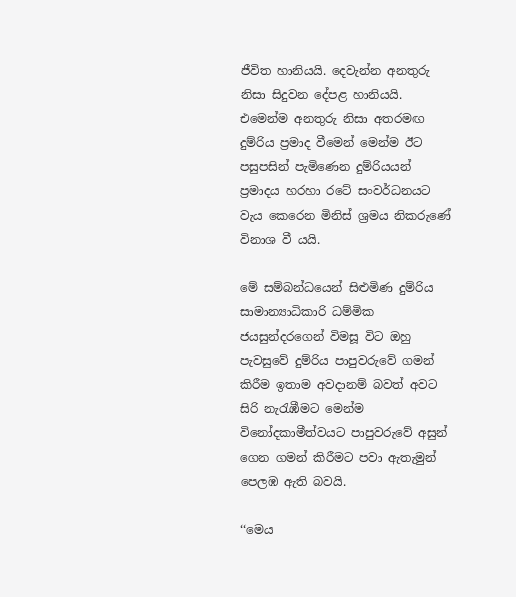ජීවිත හානියයි. දෙවැන්න අනතුරු නිසා සිදුවන දේපළ හානියයි. එමෙන්ම අනතුරු නිසා අතරමඟ දුම්රිය ප්‍රමාද වීමෙන් මෙන්ම ඊට පසුපසින් පැමිණෙන දුම්රියයන් ප්‍රමාදය හරහා රටේ සංවර්ධනයට වැය කෙරෙන මිනිස් ශ්‍රමය නිකරුණේ විනාශ වී යයි.

මේ සම්බන්ධයෙන් සිළුමිණ දුම්රිය සාමාන්‍යාධිකාරි ධම්මික ජයසුන්දරගෙන් විමසූ විට ඔහු පැවසුවේ දුම්රිය පාපුවරුවේ ගමන් කිරීම ඉතාම අවදානම් බවත් අවට සිරි නැරැඹීමට මෙන්ම විනෝදකාමීත්වයට පාපුවරුවේ අසුන් ගෙන ගමන් කිරීමට පවා ඇතැමුන් පෙලඹ ඇති බවයි.

‘‘මෙය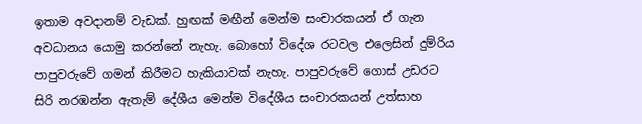ඉතාම අවදානම් වැඩක්. හුඟක් මඟීන් මෙන්ම සංචාරකයන් ඒ ගැන අවධානය යොමු කරන්නේ නැහැ. බොහෝ විදේශ රටවල එලෙසින් දුම්රිය පාපුවරුවේ ගමන් කිරීමට හැකියාවක් නැහැ. පාපුවරුවේ ගොස් උඩරට සිරි නරඹන්න ඇතැම් දේශීය මෙන්ම විදේශීය සංචාරකයන් උත්සාහ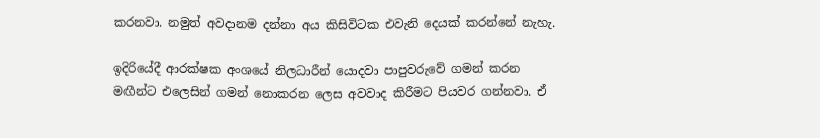කරනවා. නමුත් අවදානම දන්නා අය කිසිවිටක එවැනි දෙයක් කරන්නේ නැහැ.

ඉදිරියේදී ආරක්ෂක අංශයේ නිලධාරීන් යොදවා පාපුවරුවේ ගමන් කරන මඟීන්ට එලෙසින් ගමන් නොකරන ලෙස අවවාද කිරීමට පියවර ගන්නවා. ඒ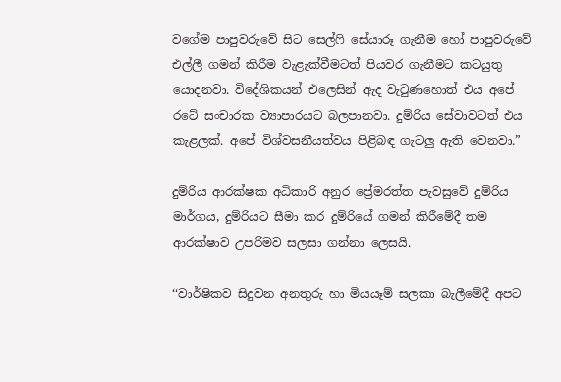වගේම පාපුවරුවේ සිට සෙල්ෆි සේයාරූ ගැනීම හෝ පාපුවරුවේ එල්ලී ගමන් කිරීම වැළැක්වීමටත් පියවර ගැනීමට කටයුතු යොදනවා. විදේශිකයන් එලෙසින් ඇද වැටුණහොත් එය අපේ රටේ සංචාරක ව්‍යාපාරයට බලපානවා. දුම්රිය සේවාවටත් එය කැළලක්. අපේ විශ්වසනීයත්වය පිළිබඳ ගැටලු ඇති වෙනවා.”

දුම්රිය ආරක්ෂක අධිකාරි අනුර ප්‍රේමරත්ත පැවසුවේ දුම්රිය මාර්ගය, දුම්රියට සීමා කර දුම්රියේ ගමන් කිරීමේදී තම ආරක්ෂාව උපරිමව සලසා ගන්නා ලෙසයි.

‘‘වාර්ෂිකව සිදුවන අනතුරු හා මියයෑම් සලකා බැලීමේදී අපට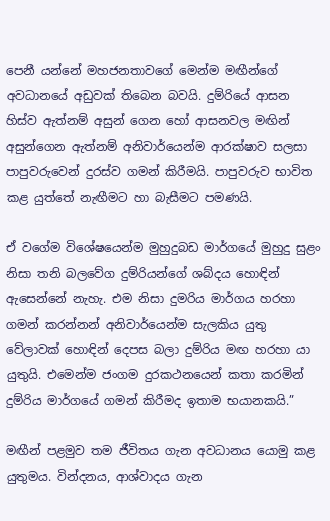පෙනී යන්නේ මහජනතාවගේ මෙන්ම මඟීන්ගේ අවධානයේ අඩුවක් තිබෙන බවයි. දුම්රියේ ආසන හිස්ව ඇත්නම් අසුන් ගෙන හෝ ආසනවල මඟින් අසුන්ගෙන ඇත්නම් අනිවාර්යෙන්ම ආරක්ෂාව සලසා පාපුවරුවෙන් දුරස්ව ගමන් කිරීමයි. පාපුවරුව භාවිත කළ යුත්තේ නැඟීමට හා බැසීමට පමණයි.

ඒ වගේම විශේෂයෙන්ම මුහුදුබඩ මාර්ගයේ මුහුදු සුළං නිසා තනි බලවේග දුම්රියන්ගේ ශබ්දය හොඳින් ඇසෙන්නේ නැහැ. එම නිසා දුමරිය මාර්ගය හරහා ගමන් කරන්නන් අනිවාර්යෙන්ම සැලකිය යුතු වේලාවක් හොඳින් දෙපස බලා දුම්රිය මඟ හරහා යා යුතුයි. එමෙන්ම ජංගම දුරකථනයෙන් කතා කරමින් දුම්රිය මාර්ගයේ ගමන් කිරීමද ඉතාම භයානකයි.”

මඟීන් පළමුව තම ජීවිතය ගැන අවධානය යොමු කළ යුතුමය. වින්දනය, ආශ්වාදය ගැන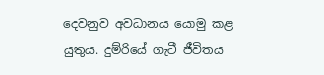දෙවනුව අවධානය යොමු කළ යුතුය. දුම්රියේ ගැටී ජීවිතය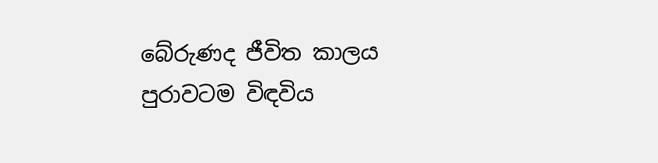බේරුණද ජීවිත කාලය පුරාවටම විඳවිය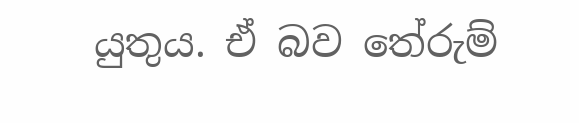යුතුය. ඒ බව තේරුම්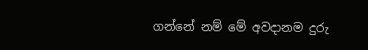ගන්නේ නම් මේ අවදානම දුරු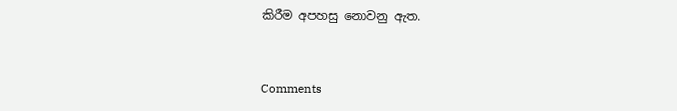කිරීම අපහසු නොවනු ඇත.


Comments